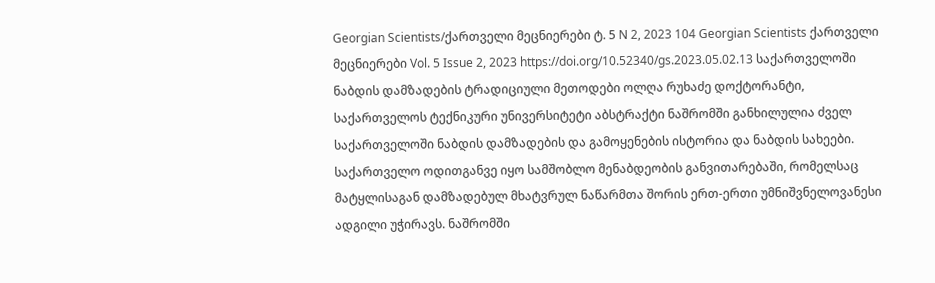Georgian Scientists/ქართველი მეცნიერები ტ. 5 N 2, 2023 104 Georgian Scientists ქართველი მეცნიერები Vol. 5 Issue 2, 2023 https://doi.org/10.52340/gs.2023.05.02.13 საქართველოში ნაბდის დამზადების ტრადიციული მეთოდები ოლღა რუხაძე დოქტორანტი, საქართველოს ტექნიკური უნივერსიტეტი აბსტრაქტი ნაშრომში განხილულია ძველ საქართველოში ნაბდის დამზადების და გამოყენების ისტორია და ნაბდის სახეები. საქართველო ოდითგანვე იყო სამშობლო მენაბდეობის განვითარებაში, რომელსაც მატყლისაგან დამზადებულ მხატვრულ ნაწარმთა შორის ერთ-ერთი უმნიშვნელოვანესი ადგილი უჭირავს. ნაშრომში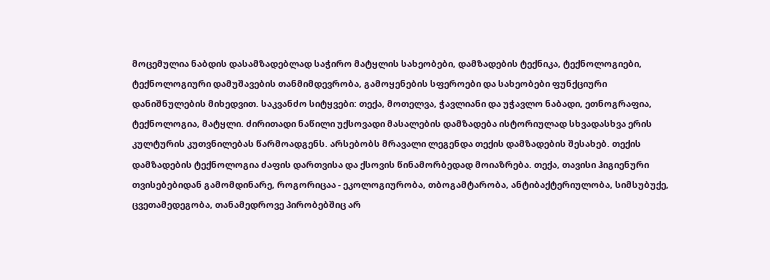მოცემულია ნაბდის დასამზადებლად საჭირო მატყლის სახეობები, დამზადების ტექნიკა, ტექნოლოგიები, ტექნოლოგიური დამუშავების თანმიმდევრობა, გამოყენების სფეროები და სახეობები ფუნქციური დანიშნულების მიხედვით. საკვანძო სიტყვები: თექა, მოთელვა, ჭავლიანი და უჭავლო ნაბადი, ეთნოგრაფია, ტექნოლოგია, მატყლი. ძირითადი ნაწილი უქსოვადი მასალების დამზადება ისტორიულად სხვადასხვა ერის კულტურის კუთვნილებას წარმოადგენს. არსებობს მრავალი ლეგენდა თექის დამზადების შესახებ. თექის დამზადების ტექნოლოგია ძაფის დართვისა და ქსოვის წინამორბედად მოიაზრება. თექა, თავისი ჰიგიენური თვისებებიდან გამომდინარე, როგორიცაა - ეკოლოგიურობა, თბოგამტარობა, ანტიბაქტერიულობა, სიმსუბუქე, ცვეთამედეგობა, თანამედროვე პირობებშიც არ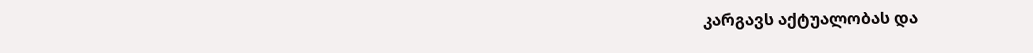კარგავს აქტუალობას და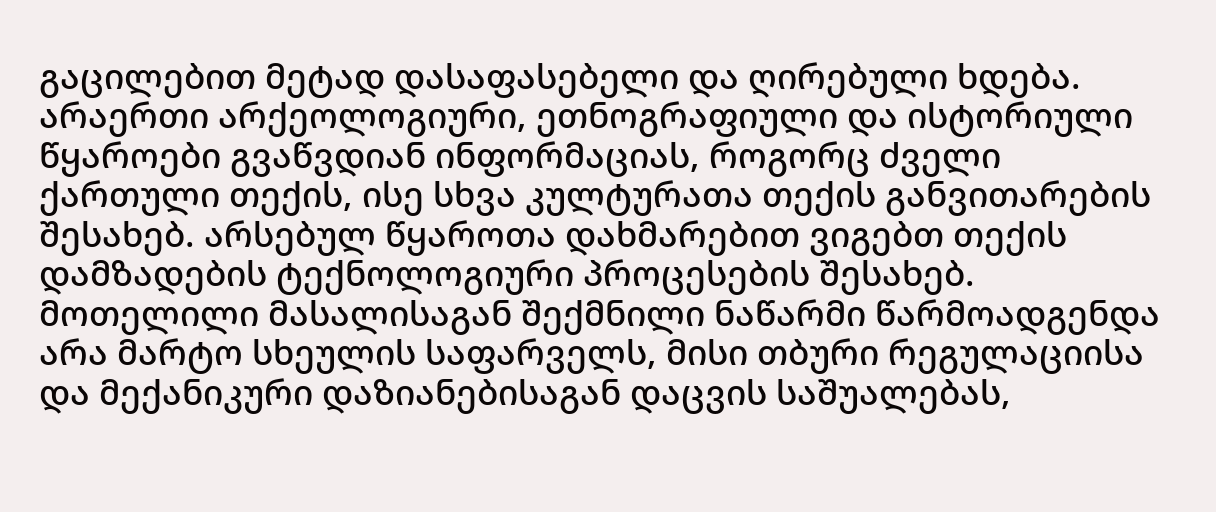გაცილებით მეტად დასაფასებელი და ღირებული ხდება. არაერთი არქეოლოგიური, ეთნოგრაფიული და ისტორიული წყაროები გვაწვდიან ინფორმაციას, როგორც ძველი ქართული თექის, ისე სხვა კულტურათა თექის განვითარების შესახებ. არსებულ წყაროთა დახმარებით ვიგებთ თექის დამზადების ტექნოლოგიური პროცესების შესახებ. მოთელილი მასალისაგან შექმნილი ნაწარმი წარმოადგენდა არა მარტო სხეულის საფარველს, მისი თბური რეგულაციისა და მექანიკური დაზიანებისაგან დაცვის საშუალებას,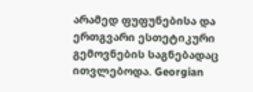არამედ ფუფუნებისა და ერთგვარი ესთეტიკური გემოვნების საგნებადაც ითვლებოდა. Georgian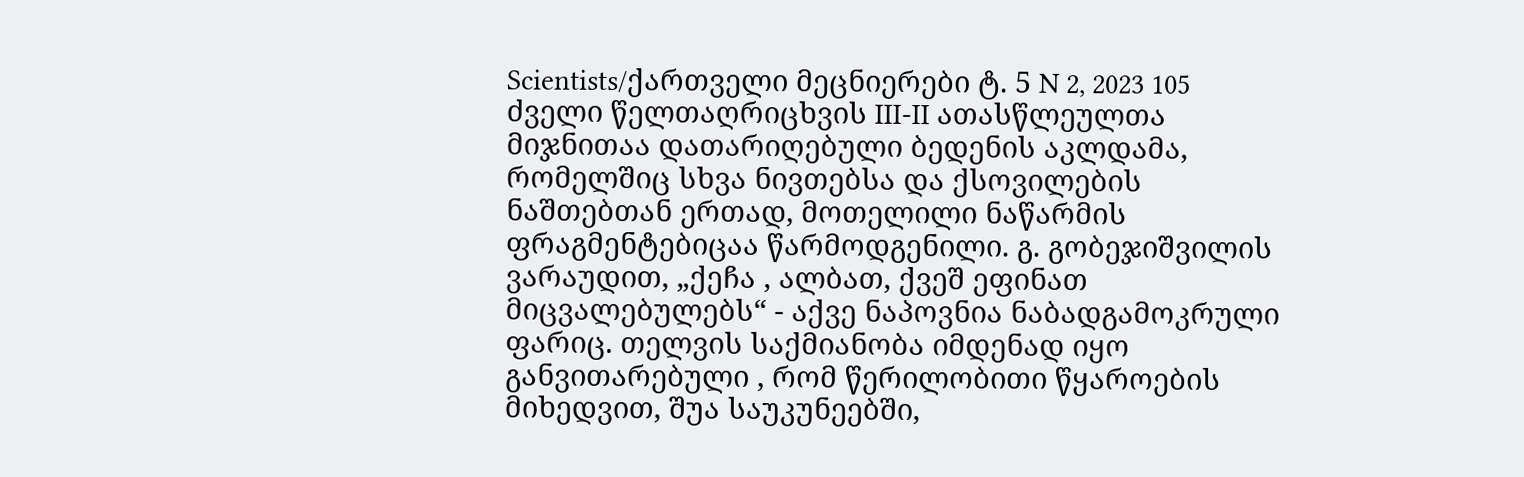Scientists/ქართველი მეცნიერები ტ. 5 N 2, 2023 105 ძველი წელთაღრიცხვის III-II ათასწლეულთა მიჯნითაა დათარიღებული ბედენის აკლდამა, რომელშიც სხვა ნივთებსა და ქსოვილების ნაშთებთან ერთად, მოთელილი ნაწარმის ფრაგმენტებიცაა წარმოდგენილი. გ. გობეჯიშვილის ვარაუდით, „ქეჩა , ალბათ, ქვეშ ეფინათ მიცვალებულებს“ - აქვე ნაპოვნია ნაბადგამოკრული ფარიც. თელვის საქმიანობა იმდენად იყო განვითარებული , რომ წერილობითი წყაროების მიხედვით, შუა საუკუნეებში,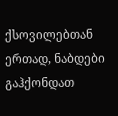ქსოვილებთან ერთად, ნაბდები გაჰქონდათ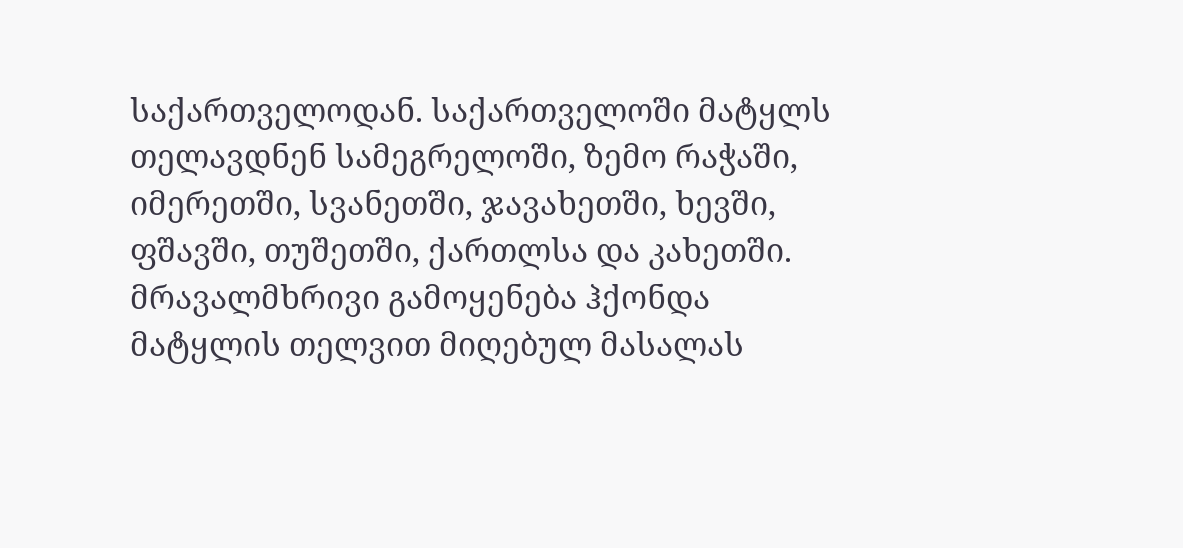საქართველოდან. საქართველოში მატყლს თელავდნენ სამეგრელოში, ზემო რაჭაში, იმერეთში, სვანეთში, ჯავახეთში, ხევში, ფშავში, თუშეთში, ქართლსა და კახეთში. მრავალმხრივი გამოყენება ჰქონდა მატყლის თელვით მიღებულ მასალას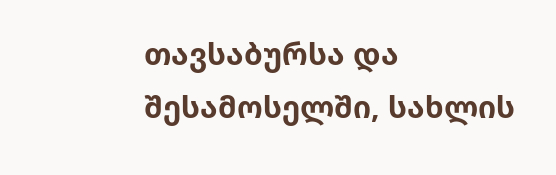თავსაბურსა და შესამოსელში, სახლის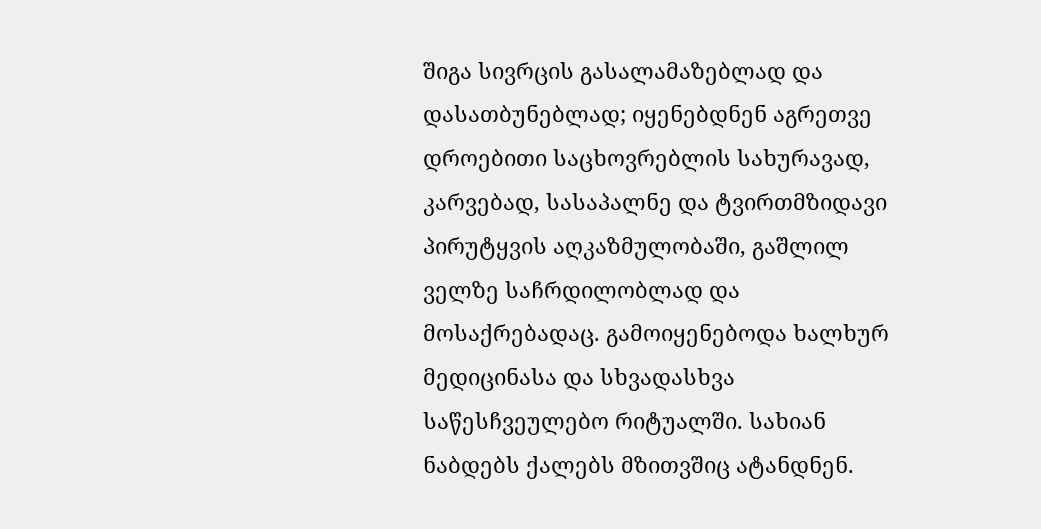შიგა სივრცის გასალამაზებლად და დასათბუნებლად; იყენებდნენ აგრეთვე დროებითი საცხოვრებლის სახურავად, კარვებად, სასაპალნე და ტვირთმზიდავი პირუტყვის აღკაზმულობაში, გაშლილ ველზე საჩრდილობლად და მოსაქრებადაც. გამოიყენებოდა ხალხურ მედიცინასა და სხვადასხვა საწესჩვეულებო რიტუალში. სახიან ნაბდებს ქალებს მზითვშიც ატანდნენ.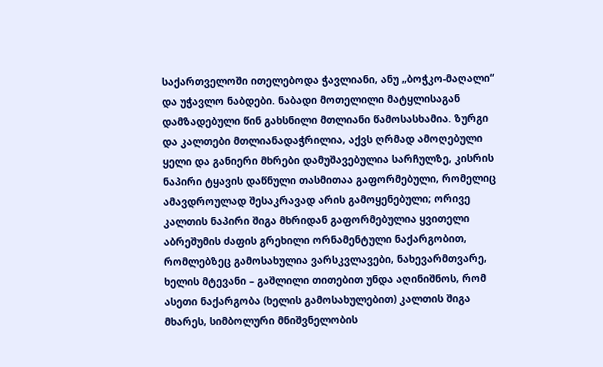საქართველოში ითელებოდა ჭავლიანი, ანუ „ბოჭკო-მაღალი“ და უჭავლო ნაბდები. ნაბადი მოთელილი მატყლისაგან დამზადებული წინ გახსნილი მთლიანი წამოსასხამია. ზურგი და კალთები მთლიანადაჭრილია, აქვს ღრმად ამოღებული ყელი და განიერი მხრები დამუშავებულია სარჩულზე, კისრის ნაპირი ტყავის დაწნული თასმითაა გაფორმებული, რომელიც ამავდროულად შესაკრავად არის გამოყენებული; ორივე კალთის ნაპირი შიგა მხრიდან გაფორმებულია ყვითელი აბრეშუმის ძაფის გრეხილი ორნამენტული ნაქარგობით, რომლებზეც გამოსახულია ვარსკვლავები, ნახევარმთვარე, ხელის მტევანი – გაშლილი თითებით უნდა აღინიშნოს, რომ ასეთი ნაქარგობა (ხელის გამოსახულებით) კალთის შიგა მხარეს, სიმბოლური მნიშვნელობის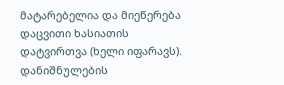მატარებელია და მიეწერება დაცვითი ხასიათის დატვირთვა (ხელი იფარავს). დანიშნულების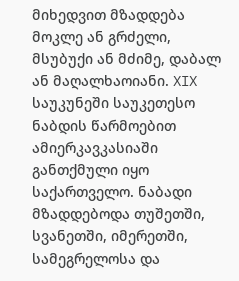მიხედვით მზადდება მოკლე ან გრძელი, მსუბუქი ან მძიმე, დაბალ ან მაღალხაოიანი. XIX საუკუნეში საუკეთესო ნაბდის წარმოებით ამიერკავკასიაში განთქმული იყო საქართველო. ნაბადი მზადდებოდა თუშეთში, სვანეთში, იმერეთში, სამეგრელოსა და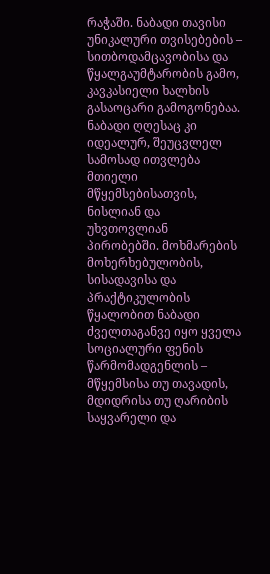რაჭაში. ნაბადი თავისი უნიკალური თვისებების – სითბოდამცავობისა და წყალგაუმტარობის გამო, კავკასიელი ხალხის გასაოცარი გამოგონებაა. ნაბადი ღღესაც კი იდეალურ, შეუცვლელ სამოსად ითვლება მთიელი მწყემსებისათვის, ნისლიან და უხვთოვლიან პირობებში. მოხმარების მოხერხებულობის, სისადავისა და პრაქტიკულობის წყალობით ნაბადი ძველთაგანვე იყო ყველა სოციალური ფენის წარმომადგენლის – მწყემსისა თუ თავადის, მდიდრისა თუ ღარიბის საყვარელი და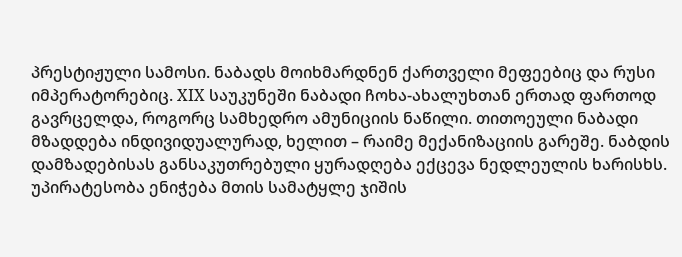პრესტიჟული სამოსი. ნაბადს მოიხმარდნენ ქართველი მეფეებიც და რუსი იმპერატორებიც. XIX საუკუნეში ნაბადი ჩოხა-ახალუხთან ერთად ფართოდ გავრცელდა, როგორც სამხედრო ამუნიციის ნაწილი. თითოეული ნაბადი მზადდება ინდივიდუალურად, ხელით – რაიმე მექანიზაციის გარეშე. ნაბდის დამზადებისას განსაკუთრებული ყურადღება ექცევა ნედლეულის ხარისხს. უპირატესობა ენიჭება მთის სამატყლე ჯიშის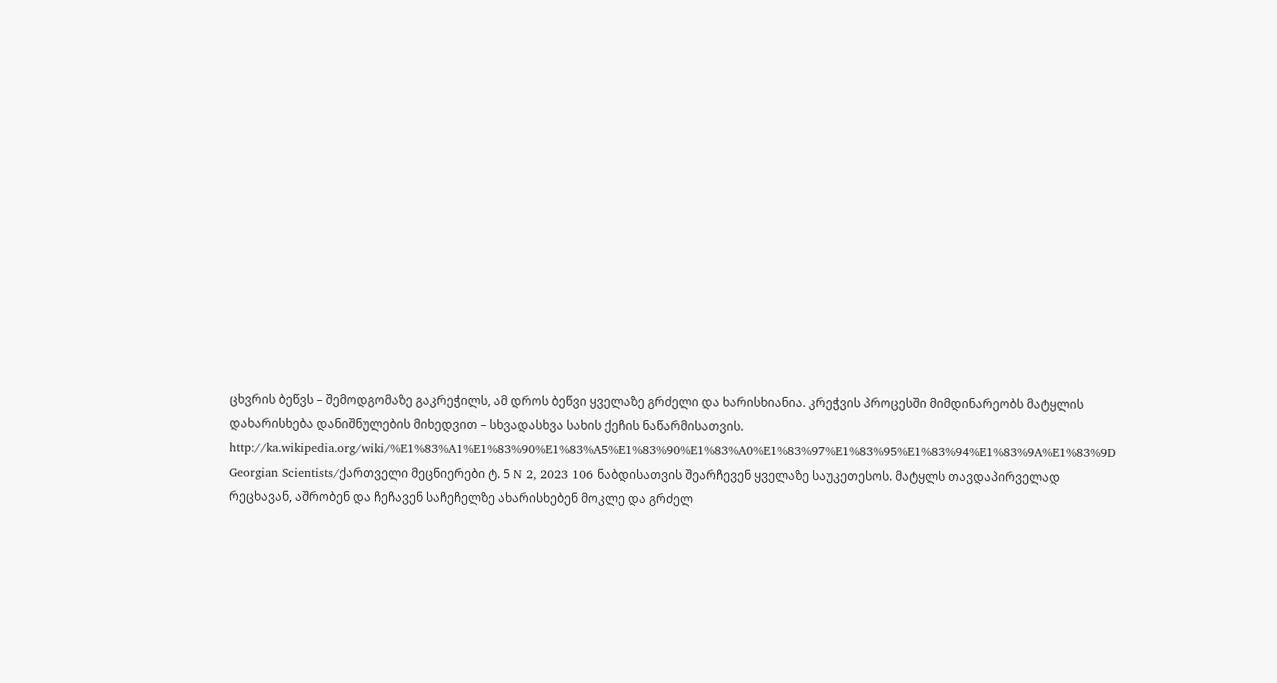ცხვრის ბეწვს – შემოდგომაზე გაკრეჭილს, ამ დროს ბეწვი ყველაზე გრძელი და ხარისხიანია. კრეჭვის პროცესში მიმდინარეობს მატყლის დახარისხება დანიშნულების მიხედვით – სხვადასხვა სახის ქეჩის ნაწარმისათვის. http://ka.wikipedia.org/wiki/%E1%83%A1%E1%83%90%E1%83%A5%E1%83%90%E1%83%A0%E1%83%97%E1%83%95%E1%83%94%E1%83%9A%E1%83%9D Georgian Scientists/ქართველი მეცნიერები ტ. 5 N 2, 2023 106 ნაბდისათვის შეარჩევენ ყველაზე საუკეთესოს. მატყლს თავდაპირველად რეცხავან, აშრობენ და ჩეჩავენ საჩეჩელზე ახარისხებენ მოკლე და გრძელ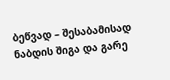ბეწვად – შესაბამისად ნაბდის შიგა და გარე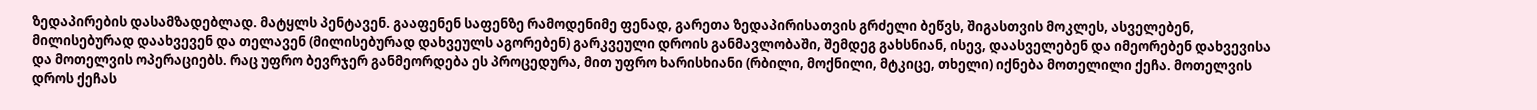ზედაპირების დასამზადებლად. მატყლს პენტავენ. გააფენენ საფენზე რამოდენიმე ფენად, გარეთა ზედაპირისათვის გრძელი ბეწვს, შიგასთვის მოკლეს, ასველებენ, მილისებურად დაახვევენ და თელავენ (მილისებურად დახვეულს აგორებენ) გარკვეული დროის განმავლობაში, შემდეგ გახსნიან, ისევ, დაასველებენ და იმეორებენ დახვევისა და მოთელვის ოპერაციებს. რაც უფრო ბევრჯერ განმეორდება ეს პროცედურა, მით უფრო ხარისხიანი (რბილი, მოქნილი, მტკიცე, თხელი) იქნება მოთელილი ქეჩა. მოთელვის დროს ქეჩას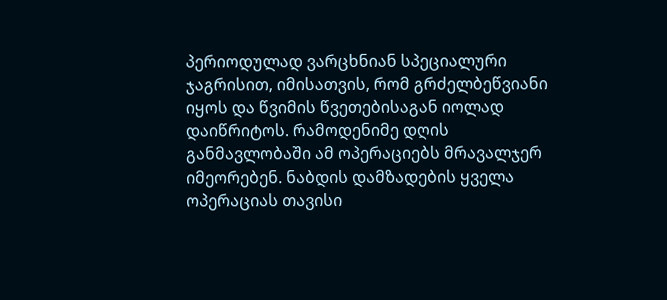პერიოდულად ვარცხნიან სპეციალური ჯაგრისით, იმისათვის, რომ გრძელბეწვიანი იყოს და წვიმის წვეთებისაგან იოლად დაიწრიტოს. რამოდენიმე დღის განმავლობაში ამ ოპერაციებს მრავალჯერ იმეორებენ. ნაბდის დამზადების ყველა ოპერაციას თავისი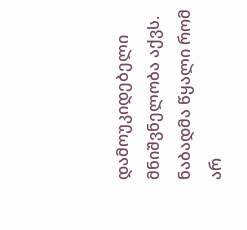დამოუკიდებელი მნიშვნელობა აქვს. ნაბადმა წყალი რომ არ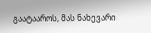გაატააროს, მას ნახევარი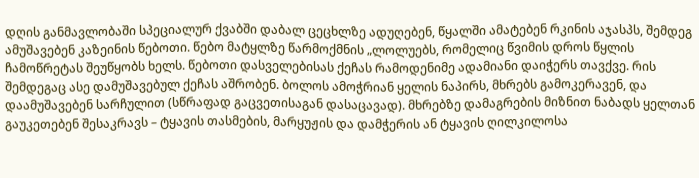დღის განმავლობაში სპეციალურ ქვაბში დაბალ ცეცხლზე ადუღებენ, წყალში ამატებენ რკინის აჯასპს, შემდეგ ამუშავებენ კაზეინის წებოთი. წებო მატყლზე წარმოქმნის „ლოლუებს, რომელიც წვიმის დროს წყლის ჩამოწრეტას შეუწყობს ხელს. წებოთი დასველებისას ქეჩას რამოდენიმე ადამიანი დაიჭერს თავქვე. რის შემდეგაც ასე დამუშავებულ ქეჩას აშრობენ. ბოლოს ამოჭრიან ყელის ნაპირს, მხრებს გამოკერავენ, და დაამუშავებენ სარჩულით (სწრაფად გაცვეთისაგან დასაცავად). მხრებზე დამაგრების მიზნით ნაბადს ყელთან გაუკეთებენ შესაკრავს – ტყავის თასმების, მარყუჟის და დამჭერის ან ტყავის ღილკილოსა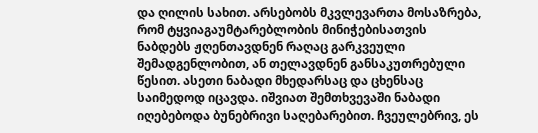და ღილის სახით. არსებობს მკვლევართა მოსაზრება, რომ ტყვიაგაუმტარებლობის მინიჭებისათვის ნაბდებს ჟღენთავდნენ რაღაც გარკვეული შემადგენლობით, ან თელავდნენ განსაკუთრებული წესით. ასეთი ნაბადი მხედარსაც და ცხენსაც საიმედოდ იცავდა. იშვიათ შემთხვევაში ნაბადი იღებებოდა ბუნებრივი საღებარებით. ჩვეულებრივ, ეს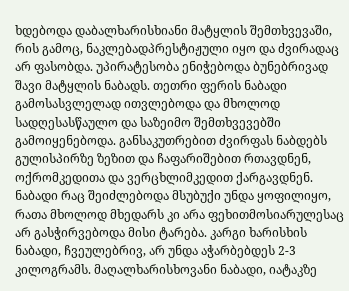ხდებოდა დაბალხარისხიანი მატყლის შემთხვევაში, რის გამოც, ნაკლებადპრესტიჟული იყო და ძვირადაც არ ფასობდა. უპირატესობა ენიჭებოდა ბუნებრივად შავი მატყლის ნაბადს. თეთრი ფერის ნაბადი გამოსასვლელად ითვლებოდა და მხოლოდ სადღესასწაულო და საზეიმო შემთხვევებში გამოიყენებოდა. განსაკუთრებით ძვირფას ნაბდებს გულისპირზე ზეზით და ჩაფარიშებით რთავდნენ, ოქრომკედითა და ვერცხლიმკედით ქარგავდნენ. ნაბადი რაც შეიძლებოდა მსუბუქი უნდა ყოფილიყო, რათა მხოლოდ მხედარს კი არა ფეხითმოსიარულესაც არ გასჭირვებოდა მისი ტარება. კარგი ხარისხის ნაბადი, ჩვეულებრივ, არ უნდა აჭარბებდეს 2-3 კილოგრამს. მაღალხარისხოვანი ნაბადი, იატაკზე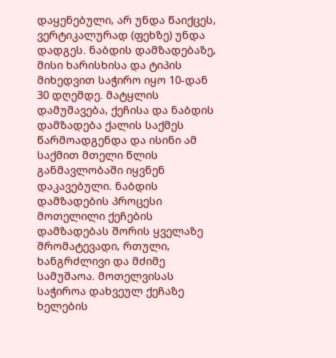დაყენებული, არ უნდა წაიქცეს, ვერტიკალურად (ფეხზე) უნდა დადგეს. ნაბდის დამზადებაზე, მისი ხარისხისა და ტიპის მიხედვით საჭირო იყო 10-დან 30 დღემდე. მატყლის დამუშავება, ქეჩისა და ნაბდის დამზადება ქალის საქმეს წარმოადგენდა და ისინი ამ საქმით მთელი წლის განმავლობაში იყვნენ დაკავებული. ნაბდის დამზადების პროცესი მოთელილი ქეჩების დამზადებას შორის ყველაზე შრომატევადი, რთული, ხანგრძლივი და მძიმე სამუშაოა. მოთელვისას საჭიროა დახვეულ ქეჩაზე ხელების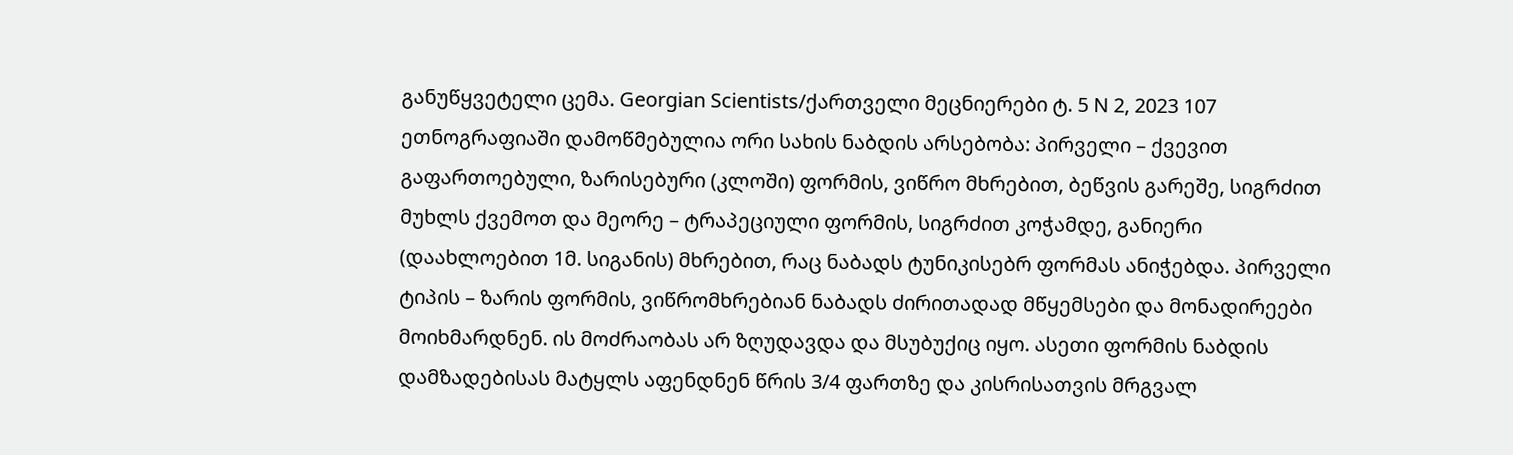განუწყვეტელი ცემა. Georgian Scientists/ქართველი მეცნიერები ტ. 5 N 2, 2023 107 ეთნოგრაფიაში დამოწმებულია ორი სახის ნაბდის არსებობა: პირველი – ქვევით გაფართოებული, ზარისებური (კლოში) ფორმის, ვიწრო მხრებით, ბეწვის გარეშე, სიგრძით მუხლს ქვემოთ და მეორე – ტრაპეციული ფორმის, სიგრძით კოჭამდე, განიერი (დაახლოებით 1მ. სიგანის) მხრებით, რაც ნაბადს ტუნიკისებრ ფორმას ანიჭებდა. პირველი ტიპის – ზარის ფორმის, ვიწრომხრებიან ნაბადს ძირითადად მწყემსები და მონადირეები მოიხმარდნენ. ის მოძრაობას არ ზღუდავდა და მსუბუქიც იყო. ასეთი ფორმის ნაბდის დამზადებისას მატყლს აფენდნენ წრის 3/4 ფართზე და კისრისათვის მრგვალ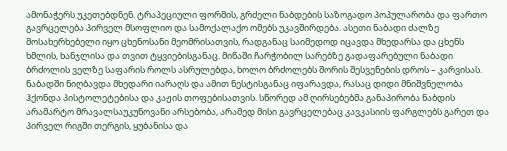ამონაჭერს უკეთებდნენ. ტრაპეციული ფორმის, გრძელი ნაბდების საზოგადო პოპულარობა და ფართო გავრცელება პირველ მსოფლიო და სამოქალაქო ომებს უკავშირდება. ასეთი ნაბადი ძალზე მოსახერხებელი იყო ცხენოსანი მეომრისათვის, რადგანაც საიმედოდ იცავდა მხედარსა და ცხენს ხმლის, ხანჯლისა და თვით ტყვიებისგანაც. მიწაში ჩარჭობილ სარებზე გადაფარებული ნაბადი ბრძოლის ველზე საფარის როლს ასრულებდა, ხოლო ბრძოლებს შორის შესვენების დროს – კარვისას. ნაბადში ნიღბავდა მხედარი იარაღს და ამით ნესტისგანაც იფარავდა, რასაც დიდი მნიშვნელობა ჰქონდა პისტოლეტებისა და კაჟის თოფებისათვის. სწორედ ამ ღირსებებმა განაპირობა ნაბდის არამარტო მრავალსაუკუნოვანი არსებობა, არამედ მისი გავრცელებაც კავკასიის ფარგლებს გარეთ და პირველ რიგში თერგის, ყუბანისა და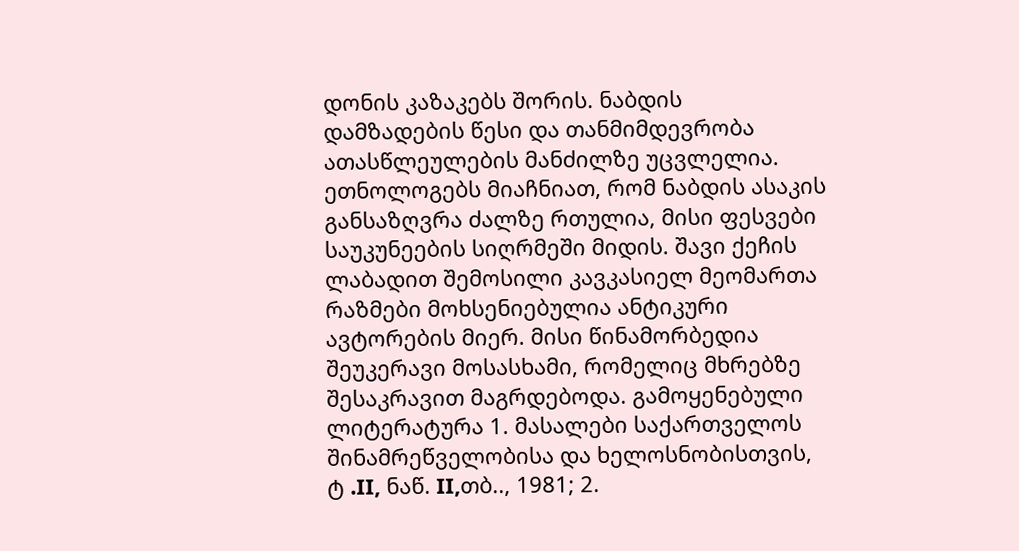დონის კაზაკებს შორის. ნაბდის დამზადების წესი და თანმიმდევრობა ათასწლეულების მანძილზე უცვლელია. ეთნოლოგებს მიაჩნიათ, რომ ნაბდის ასაკის განსაზღვრა ძალზე რთულია, მისი ფესვები საუკუნეების სიღრმეში მიდის. შავი ქეჩის ლაბადით შემოსილი კავკასიელ მეომართა რაზმები მოხსენიებულია ანტიკური ავტორების მიერ. მისი წინამორბედია შეუკერავი მოსასხამი, რომელიც მხრებზე შესაკრავით მაგრდებოდა. გამოყენებული ლიტერატურა 1. მასალები საქართველოს შინამრეწველობისა და ხელოსნობისთვის, ტ .II, ნაწ. II,თბ.., 1981; 2.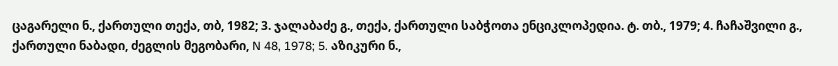ცაგარელი ნ., ქართული თექა, თბ, 1982; 3. ჯალაბაძე გ., თექა, ქართული საბჭოთა ენციკლოპედია. ტ. თბ., 1979; 4. ჩაჩაშვილი გ., ქართული ნაბადი, ძეგლის მეგობარი, N 48, 1978; 5. აზიკური ნ.,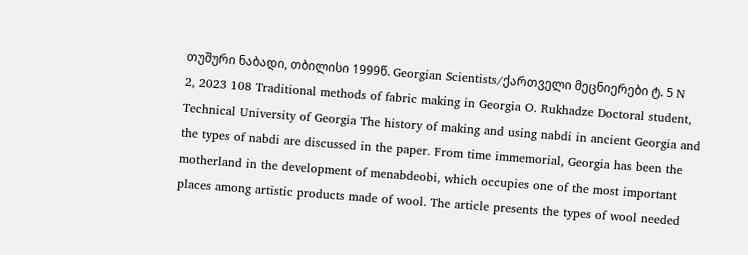თუშური ნაბადი, თბილისი 1999წ. Georgian Scientists/ქართველი მეცნიერები ტ. 5 N 2, 2023 108 Traditional methods of fabric making in Georgia O. Rukhadze Doctoral student, Technical University of Georgia The history of making and using nabdi in ancient Georgia and the types of nabdi are discussed in the paper. From time immemorial, Georgia has been the motherland in the development of menabdeobi, which occupies one of the most important places among artistic products made of wool. The article presents the types of wool needed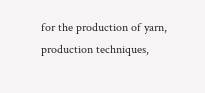for the production of yarn, production techniques,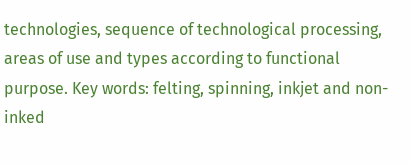technologies, sequence of technological processing, areas of use and types according to functional purpose. Key words: felting, spinning, inkjet and non-inked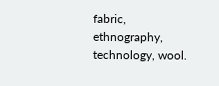fabric, ethnography, technology, wool.